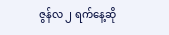ဇွန်လ ၂ ရက်နေ့ဆို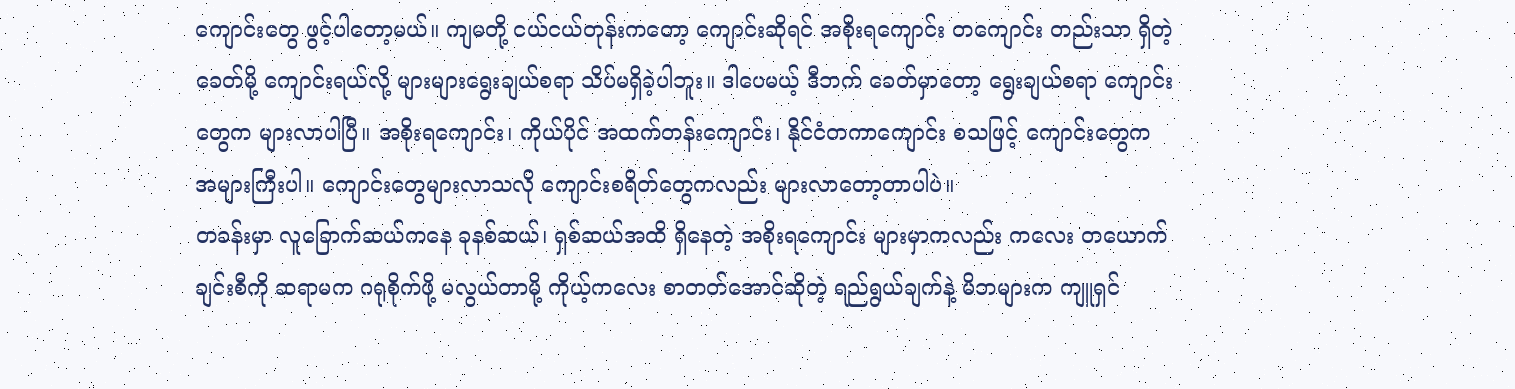ကျောင်းတွေ ဖွင့်ပါတော့မယ်။ ကျမတို့ ငယ်ငယ်တုန်းကတော့ ကျောင်းဆိုရင် အစိုးရကျောင်း တကျောင်း တည်းသာ ရှိတဲ့ခေတ်မို့ ကျောင်းရယ်လို့ များများရွေးချယ်စရာ သိပ်မရှိခဲ့ပါဘူး။ ဒါပေမယ့် ဒီဘက် ခေတ်မှာတော့ ရွေးချယ်စရာ ကျောင်းတွေက များလာပါပြီ။ အစိုးရကျောင်း၊ ကိုယ်ပိုင် အထက်တန်းကျောင်း၊ နိုင်ငံတကာကျောင်း စသဖြင့် ကျောင်းတွေက အများကြီးပါ။ ကျောင်းတွေများလာသလို ကျောင်းစရိတ်တွေကလည်း များလာတော့တာပါပဲ။
တခန်းမှာ လူခြောက်ဆယ်ကနေ ခုနစ်ဆယ်၊ ရှစ်ဆယ်အထိ ရှိနေတဲ့ အစိုးရကျောင်း များမှာကလည်း ကလေး တယောက်ချင်းစီကို ဆရာမက ဂရုစိုက်ဖို့ မလွယ်တာမို့ ကိုယ့်ကလေး စာတတ်အောင်ဆိုတဲ့ ရည်ရွယ်ချက်နဲ့ မိဘများက ကျူရှင်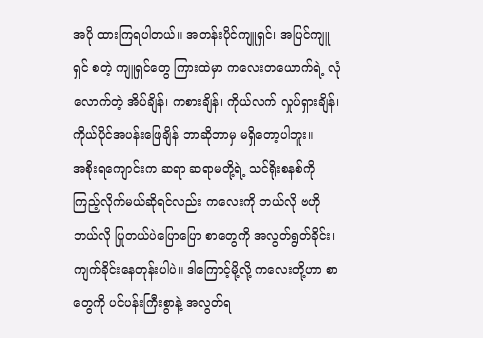အပို ထားကြရပါတယ်။ အတန်းပိုင်ကျူရှင်၊ အပြင်ကျူရှင် စတဲ့ ကျူရှင်တွေ ကြားထဲမှာ ကလေးတယောက်ရဲ့ လုံလောက်တဲ့ အိပ်ချိန်၊ ကစားချိန်၊ ကိုယ်လက် လှုပ်ရှားချိန်၊ ကိုယ်ပိုင်အပန်းဖြေချိန် ဘာဆိုဘာမှ မရှိတော့ပါဘူး။
အစိုးရကျောင်းက ဆရာ ဆရာမတို့ရဲ့ သင်ရိုးစနစ်ကို ကြည့်လိုက်မယ်ဆိုရင်လည်း ကလေးကို ဘယ်လို ဗဟိုဘယ်လို ပြုတယ်ပဲပြောပြော စာတွေကို အလွတ်ရွတ်ခိုင်း၊ ကျက်ခိုင်းနေတုန်းပါပဲ။ ဒါကြောင့်မို့လို့ ကလေးတို့ဟာ စာတွေကို ပင်ပန်းကြီးစွာနဲ့ အလွတ်ရ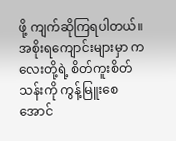ဖို့ ကျက်ဆိုကြရပါတယ်။ အစိုးရကျောင်းများမှာ ကလေးတို့ရဲ့ စိတ်ကူးစိတ်သန်းကို ကွန့်မြူးစေအောင်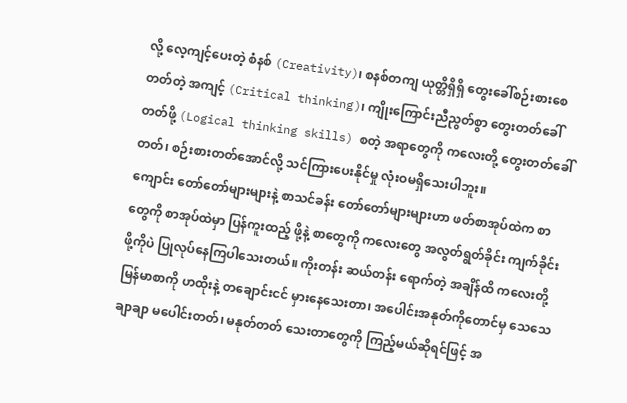လို့ လေ့ကျင့်ပေးတဲ့ စံနစ် (Creativity)၊ စနစ်တကျ ယုတ္တိရှိရှိ တွေးခေါ်စဉ်းစားစေတတ်တဲ့ အကျင့် (Critical thinking)၊ ကျိုးကြောင်းညီညွတ်စွာ တွေးတတ်ခေါ်တတ်ဖို့ (Logical thinking skills) စတဲ့ အရာတွေကို ကလေးတို့ တွေးတတ်ခေါ်တတ်၊ စဉ်းစားတတ်အောင်လို့ သင်ကြားပေးနိုင်မှု လုံးဝမရှိသေးပါဘူး။
ကျောင်း တော်တော်များများနဲ့ စာသင်ခန်း တော်တော်များများဟာ ဖတ်စာအုပ်ထဲက စာတွေကို စာအုပ်ထဲမှာ ပြန်ကူးထည့် ဖို့နဲ့ စာတွေကို ကလေးတွေ အလွတ်ရွတ်ခိုင်း ကျက်ခိုင်းဖို့ကိုပဲ ပြုလုပ်နေကြပါသေးတယ်။ ကိုးတန်း ဆယ်တန်း ရောက်တဲ့ အချိန်ထိ ကလေးတို့ မြန်မာစာကို ဟထိုးနဲ့ တချောင်းငင် မှားနေသေးတာ၊ အပေါင်းအနုတ်ကိုတောင်မှ သေသေချာချာ မပေါင်းတတ်၊ မနုတ်တတ် သေးတာတွေကို ကြည့်မယ်ဆိုရင်ဖြင့် အ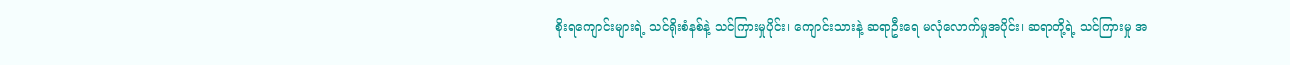စိုးရကျောင်းများရဲ့ သင်ရိုးစံနစ်နဲ့ သင်ကြားမှုပိုင်း၊ ကျောင်းသားနဲ့ ဆရာဦးရေ မလုံလောက်မှုအပိုင်း၊ ဆရာတို့ရဲ့ သင်ကြားမှု အ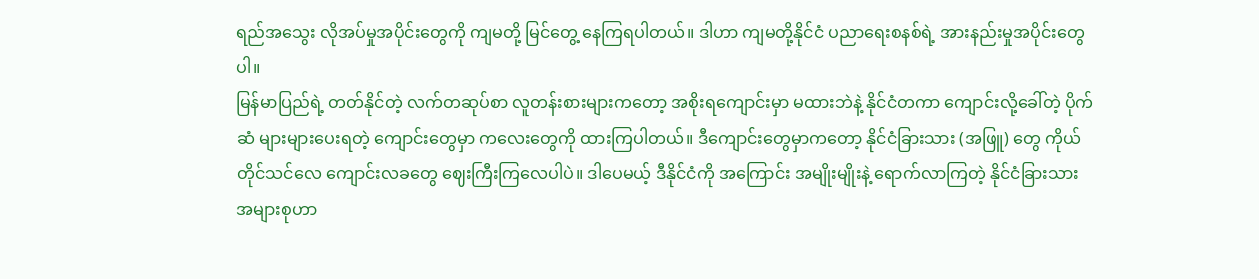ရည်အသွေး လိုအပ်မှုအပိုင်းတွေကို ကျမတို့ မြင်တွေ့ နေကြရပါတယ်။ ဒါဟာ ကျမတို့နိုင်ငံ ပညာရေးစနစ်ရဲ့ အားနည်းမှုအပိုင်းတွေပါ။
မြန်မာပြည်ရဲ့ တတ်နိုင်တဲ့ လက်တဆုပ်စာ လူတန်းစားများကတော့ အစိုးရကျောင်းမှာ မထားဘဲနဲ့ နိုင်ငံတကာ ကျောင်းလို့ခေါ်တဲ့ ပိုက်ဆံ များများပေးရတဲ့ ကျောင်းတွေမှာ ကလေးတွေကို ထားကြပါတယ်။ ဒီကျောင်းတွေမှာကတော့ နိုင်ငံခြားသား (အဖြူ) တွေ ကိုယ်တိုင်သင်လေ ကျောင်းလခတွေ ဈေးကြီးကြလေပါပဲ။ ဒါပေမယ့် ဒီနိုင်ငံကို အကြောင်း အမျိုးမျိုးနဲ့ ရောက်လာကြတဲ့ နိုင်ငံခြားသား အများစုဟာ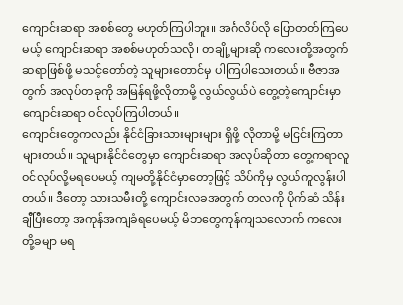ကျောင်းဆရာ အစစ်တွေ မဟုတ်ကြပါဘူး။ အင်္ဂလိပ်လို ပြောတတ်ကြပေမယ့် ကျောင်းဆရာ အစစ်မဟုတ်သလို၊ တချို့များဆို ကလေးတို့အတွက် ဆရာဖြစ်ဖို့ မသင့်တော်တဲ့ သူများတောင်မှ ပါကြပါသေးတယ်။ ဗီဇာအတွက် အလုပ်တခုကို အမြန်ရဖို့လိုတာမို့ လွယ်လွယ်ပဲ တွေ့တဲ့ကျောင်းမှာ ကျောင်းဆရာ ဝင်လုပ်ကြပါတယ်။
ကျောင်းတွေကလည်း နိုင်ငံခြားသားများများ ရှိဖို့ လိုတာမို့ မငြင်းကြတာများတယ်။ သူများနိုင်ငံတွေမှာ ကျောင်းဆရာ အလုပ်ဆိုတာ တွေ့ကရာလူ ဝင်လုပ်လို့မရပေမယ့် ကျမတို့နိုင်ငံမှာတော့ဖြင့် သိပ်ကိုမှ လွယ်ကူလွန်းပါတယ်။ ဒီတော့ သားသမီးတို့ ကျောင်းလခအတွက် တလကို ပိုက်ဆံ သိန်းချီပြီးတော့ အကုန်အကျခံရပေမယ့် မိဘတွေကုန်ကျသလောက် ကလေးတို့ခမျာ မရ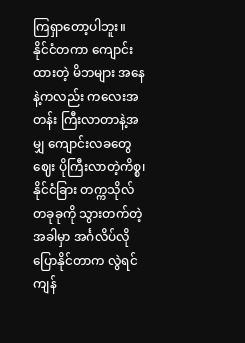ကြရှာတော့ပါဘူး။
နိုင်ငံတကာ ကျောင်းထားတဲ့ မိဘများ အနေနဲ့ကလည်း ကလေးအတန်း ကြီးလာတာနဲ့အမျှ ကျောင်းလခတွေ ဈေး ပိုကြီးလာတဲ့ကိစ္စ၊ နိုင်ငံခြား တက္ကသိုလ်တခုခုကို သွားတက်တဲ့အခါမှာ အင်္ဂလိပ်လို ပြောနိုင်တာက လွဲရင် ကျန်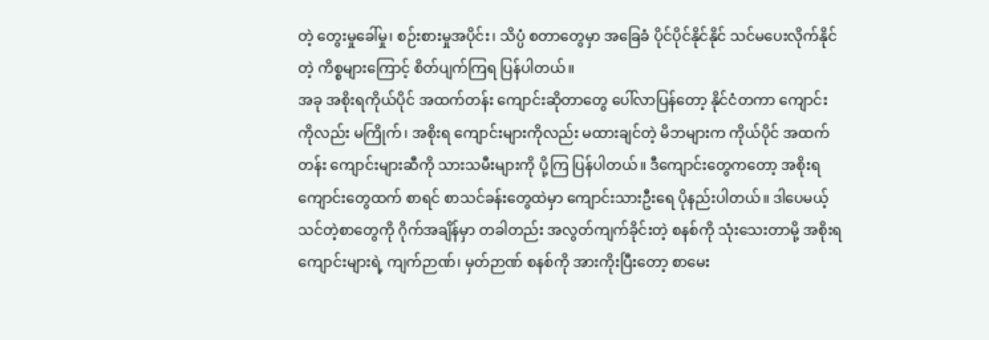တဲ့ တွေးမှုခေါ်မှု၊ စဉ်းစားမှုအပိုင်း၊ သိပ္ပံ စတာတွေမှာ အခြေခံ ပိုင်ပိုင်နိုင်နိုင် သင်မပေးလိုက်နိုင်တဲ့ ကိစ္စများကြောင့် စိတ်ပျက်ကြရ ပြန်ပါတယ်။
အခု အစိုးရကိုယ်ပိုင် အထက်တန်း ကျောင်းဆိုတာတွေ ပေါ်လာပြန်တော့ နိုင်ငံတကာ ကျောင်းကိုလည်း မကြိုက်၊ အစိုးရ ကျောင်းများကိုလည်း မထားချင်တဲ့ မိဘများက ကိုယ်ပိုင် အထက်တန်း ကျောင်းများဆီကို သားသမီးများကို ပို့ကြ ပြန်ပါတယ်။ ဒီကျောင်းတွေကတော့ အစိုးရကျောင်းတွေထက် စာရင် စာသင်ခန်းတွေထဲမှာ ကျောင်းသားဦးရေ ပိုနည်းပါတယ်။ ဒါပေမယ့် သင်တဲ့စာတွေကို ဂိုက်အချိန်မှာ တခါတည်း အလွတ်ကျက်ခိုင်းတဲ့ စနစ်ကို သုံးသေးတာမို့ အစိုးရ ကျောင်းများရဲ့ ကျက်ဉာဏ်၊ မှတ်ဉာဏ် စနစ်ကို အားကိုးပြီးတော့ စာမေး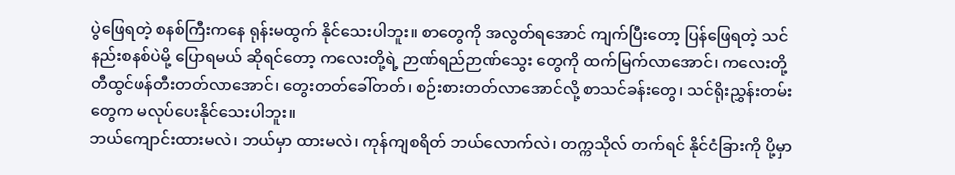ပွဲဖြေရတဲ့ စနစ်ကြီးကနေ ရုန်းမထွက် နိုင်သေးပါဘူး။ စာတွေကို အလွတ်ရအောင် ကျက်ပြီးတော့ ပြန်ဖြေရတဲ့ သင်နည်းစနစ်ပဲမို့ ပြောရမယ် ဆိုရင်တော့ ကလေးတို့ရဲ့ ဉာဏ်ရည်ဉာဏ်သွေး တွေကို ထက်မြက်လာအောင်၊ ကလေးတို့ တီထွင်ဖန်တီးတတ်လာအောင်၊ တွေးတတ်ခေါ်တတ်၊ စဉ်းစားတတ်လာအောင်လို့ စာသင်ခန်းတွေ၊ သင်ရိုးညွှန်းတမ်းတွေက မလုပ်ပေးနိုင်သေးပါဘူး။
ဘယ်ကျောင်းထားမလဲ၊ ဘယ်မှာ ထားမလဲ၊ ကုန်ကျစရိတ် ဘယ်လောက်လဲ၊ တက္ကသိုလ် တက်ရင် နိုင်ငံခြားကို ပို့မှာ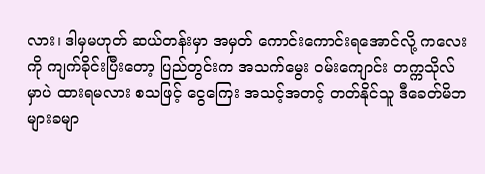လား၊ ဒါမှမဟုတ် ဆယ်တန်းမှာ အမှတ် ကောင်းကောင်းရအောင်လို့ ကလေးကို ကျက်ခိုင်းပြီးတော့ ပြည်တွင်းက အသက်မွေး ဝမ်းကျောင်း တက္ကသိုလ်မှာပဲ ထားရမလား စသဖြင့် ငွေကြေး အသင့်အတင့် တတ်နိုင်သူ ဒီခေတ်မိဘများခမျာ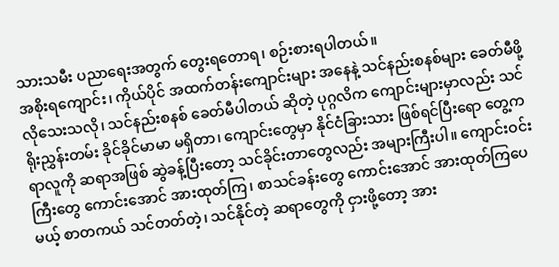သားသမီး ပညာရေးအတွက် တွေးရတောရ၊ စဉ်းစားရပါတယ်။
အစိုးရကျောင်း၊ ကိုယ်ပိုင် အထက်တန်းကျောင်းများ အနေနဲ့ သင်နည်းစနစ်များ ခေတ်မီဖို့ လိုသေးသလို၊ သင်နည်းစနစ် ခေတ်မီပါတယ် ဆိုတဲ့ ပုဂ္ဂလိက ကျောင်းများမှာလည်း သင်ရိုးညွှန်းတမ်း ခိုင်ခိုင်မာမာ မရှိတာ၊ ကျောင်းတွေမှာ နိုင်ငံခြားသား ဖြစ်ရင်ပြီးရော တွေ့ကရာလူကို ဆရာအဖြစ် ဆွဲခန့်ပြီးတော့ သင်ခိုင်းတာတွေလည်း အများကြီးပါ။ ကျောင်းဝင်းကြီးတွေ ကောင်းအောင် အားထုတ်ကြ၊ စာသင်ခန်းတွေ ကောင်းအောင် အားထုတ်ကြပေမယ့် စာတကယ် သင်တတ်တဲ့၊ သင်နိုင်တဲ့ ဆရာတွေကို ငှားဖို့တော့ အား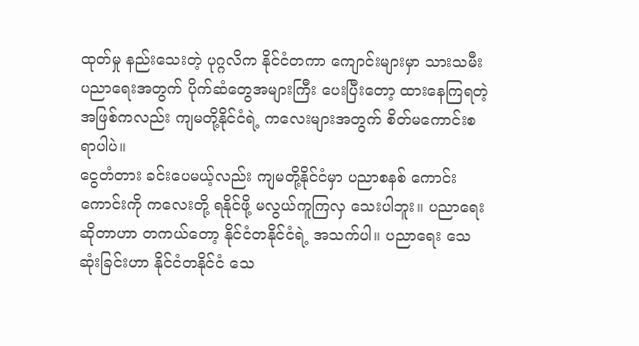ထုတ်မှု နည်းသေးတဲ့ ပုဂ္ဂလိက နိုင်ငံတကာ ကျောင်းများမှာ သားသမီး ပညာရေးအတွက် ပိုက်ဆံတွေအများကြီး ပေးပြီးတော့ ထားနေကြရတဲ့ အဖြစ်ကလည်း ကျမတို့နိုင်ငံရဲ့ ကလေးများအတွက် စိတ်မကောင်းစရာပါပဲ။
ငွေတံတား ခင်းပေမယ့်လည်း ကျမတို့နိုင်ငံမှာ ပညာစနစ် ကောင်းကောင်းကို ကလေးတို့ ရနိုင်ဖို့ မလွယ်ကူကြလှ သေးပါဘူး။ ပညာရေး ဆိုတာဟာ တကယ်တော့ နိုင်ငံတနိုင်ငံရဲ့ အသက်ပါ။ ပညာရေး သေဆုံးခြင်းဟာ နိုင်ငံတနိုင်ငံ သေ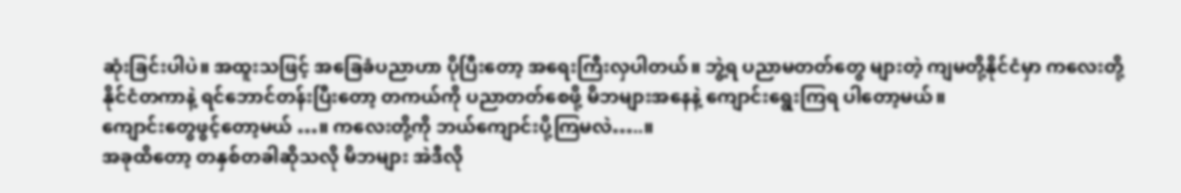ဆုံးခြင်းပါပဲ။ အထူးသဖြင့် အခြေခံပညာဟာ ပိုပြီးတော့ အရေးကြီးလှပါတယ်။ ဘွဲ့ရ ပညာမတတ်တွေ များတဲ့ ကျမတို့နိုင်ငံမှာ ကလေးတို့ နိုင်ငံတကာနဲ့ ရင်ဘောင်တန်းပြီးတော့ တကယ်ကို ပညာတတ်စေဖို့ မိဘများအနေနဲ့ ကျောင်းရွေးကြရ ပါတော့မယ်။
ကျောင်းတွေဖွင့်တော့မယ် …။ ကလေးတို့ကို ဘယ်ကျောင်းပို့ကြမလဲ…..။
အခုထိတော့ တနှစ်တခါဆိုသလို မိဘများ အဲဒီလို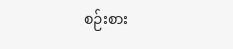စဉ်းစား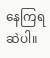နေကြရဆဲပါ။